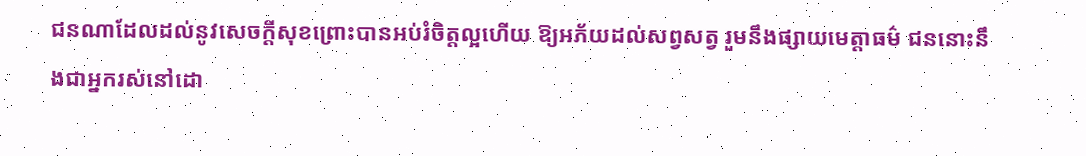ជនណាដែលដល់នូវសេចក្តីសុខព្រោះបានអប់រំចិត្តល្អហើយ ឱ្យអភ័យដល់សព្វសត្វ រួមនឹងផ្សាយមេត្តាធម៌ ជននោះនឹងជាអ្នករស់នៅដោ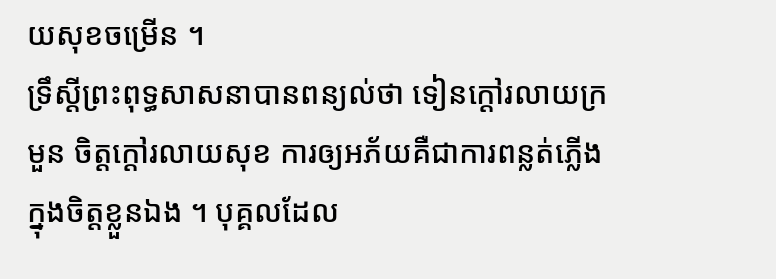យសុខចម្រើន ។
ទ្រឹស្តីព្រះពុទ្ធសាសនាបានពន្យល់ថា ទៀនក្ដៅរលាយក្រមួន ចិត្តក្ដៅរលាយសុខ ការឲ្យអភ័យគឺជាការពន្លត់ភ្លើងក្នុងចិត្តខ្លួនឯង ។ បុគ្គលដែល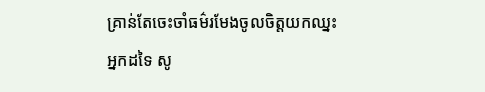គ្រាន់តែចេះចាំធម៌រមែងចូលចិត្តយកឈ្នះអ្នកដទៃ សូ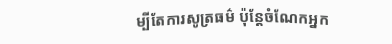ម្បីតែការសូត្រធម៌ ប៉ុន្តែចំណែកអ្នក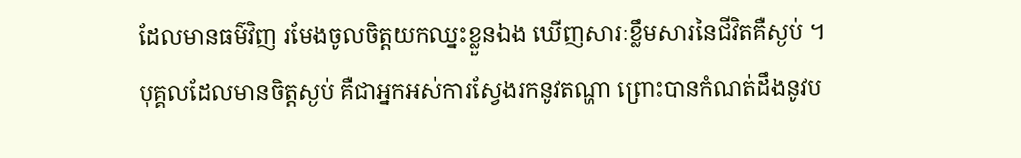ដែលមានធម៌វិញ រមែងចូលចិត្តយកឈ្នះខ្លួនឯង ឃើញសារៈខ្លឹមសារនៃជីវិតគឺស្ងប់ ។
បុគ្គលដែលមានចិត្តស្ងប់ គឺជាអ្នកអស់ការស្វែងរកនូវតណ្ហា ព្រោះបានកំណត់ដឹងនូវប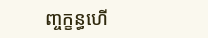ញ្ចក្ខន្ធហើ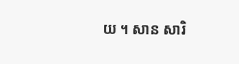យ ។ សាន សារិ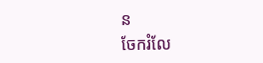ន
ចែករំលែ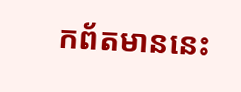កព័តមាននេះ